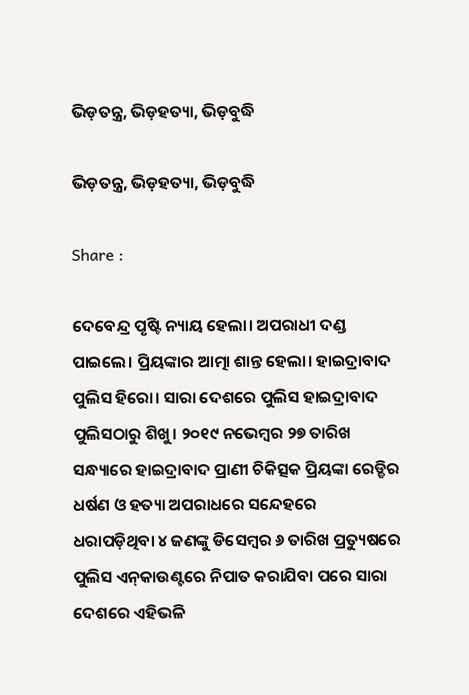ଭିଡ଼ତନ୍ତ୍ର, ଭିଡ଼ହତ୍ୟା, ଭିଡ଼ବୁଦ୍ଧି

ଭିଡ଼ତନ୍ତ୍ର, ଭିଡ଼ହତ୍ୟା, ଭିଡ଼ବୁଦ୍ଧି

Share :

ଦେବେନ୍ଦ୍ର ପୃଷ୍ଟି ନ୍ୟାୟ ହେଲା। ଅପରାଧୀ ଦଣ୍ଡ ପାଇଲେ। ପ୍ରିୟଙ୍କାର ଆତ୍ମା ଶାନ୍ତ ହେଲା। ହାଇଦ୍ରାବାଦ ପୁଲିସ ହିରୋ। ସାରା ଦେଶରେ ପୁଲିସ ହାଇଦ୍ରାବାଦ ପୁଲିସଠାରୁ ଶିଖୁ। ୨୦୧୯ ନଭେମ୍ବର ୨୭ ତାରିଖ ସନ୍ଧ୍ୟାରେ ହାଇଦ୍ରାବାଦ ପ୍ରାଣୀ ଚିକିତ୍ସକ ପ୍ରିୟଙ୍କା ରେଡ୍ଡିର ଧର୍ଷଣ ଓ ହତ୍ୟା ଅପରାଧରେ ସନ୍ଦେହରେ ଧରାପଡ଼ିଥିବା ୪ ଜଣଙ୍କୁ ଡିସେମ୍ବର ୬ ତାରିଖ ପ୍ରତ୍ୟୁଷରେ ପୁଲିସ ଏନ୍‌କାଉଣ୍ଟରେ ନିପାତ କରାଯିବା ପରେ ସାରା ଦେଶରେ ଏହିଭଳି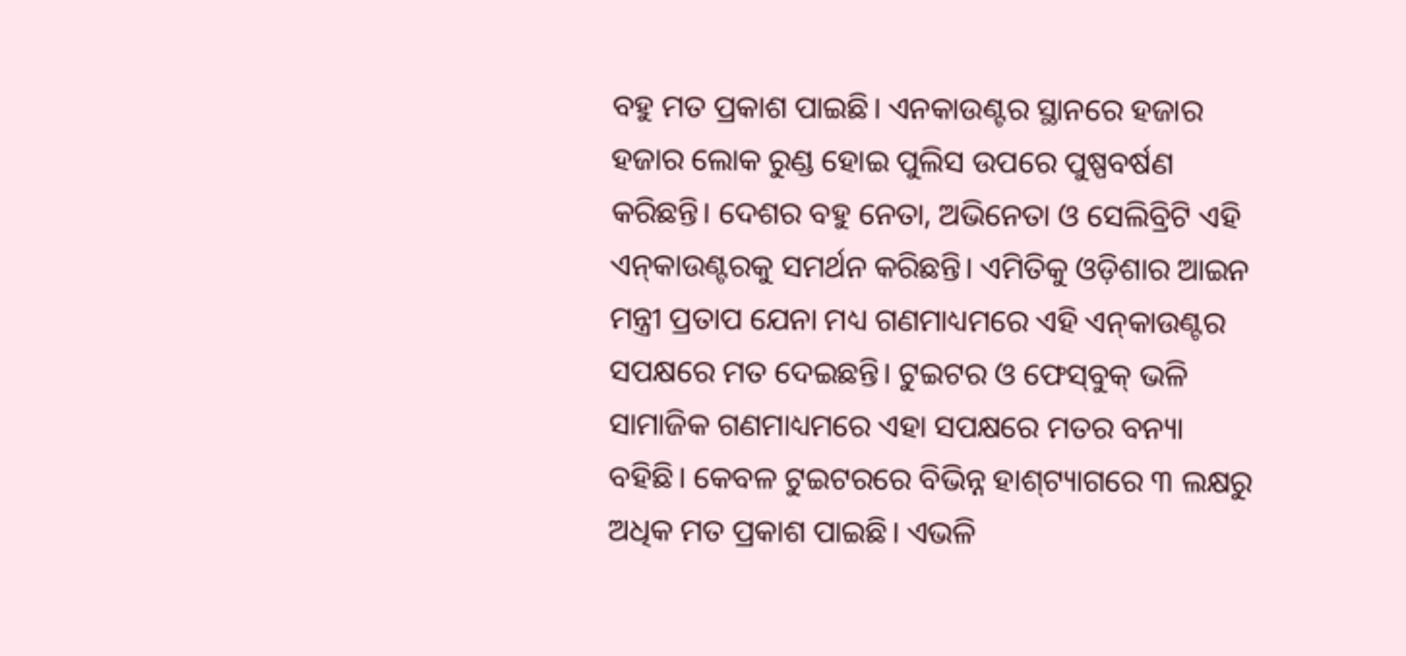ବହୁ ମତ ପ୍ରକାଶ ପାଇଛି। ଏନକାଉଣ୍ଟର ସ୍ଥାନରେ ହଜାର ହଜାର ଲୋକ ରୁଣ୍ଡ ହୋଇ ପୁଲିସ ଉପରେ ପୁଷ୍ପବର୍ଷଣ କରିଛନ୍ତି। ଦେଶର ବହୁ ନେତା, ଅଭିନେତା ଓ ସେଲିବ୍ରିଟି ଏହି ଏନ୍‌କାଉଣ୍ଟରକୁ ସମର୍ଥନ କରିଛନ୍ତି। ଏମିତିକୁ ଓଡ଼ିଶାର ଆଇନ ମନ୍ତ୍ରୀ ପ୍ରତାପ ଯେନା ମଧ୍ୟ ଗଣମାଧ୍ୟମରେ ଏହି ଏନ୍‌କାଉଣ୍ଟର ସପକ୍ଷରେ ମତ ଦେଇଛନ୍ତି। ଟୁଇଟର ଓ ଫେସ୍‌ବୁକ୍‌ ଭଳି ସାମାଜିକ ଗଣମାଧ୍ୟମରେ ଏହା ସପକ୍ଷରେ ମତର ବନ୍ୟା ବହିଛି। କେବଳ ଟୁଇଟରରେ ବିଭିନ୍ନ ହାଶ୍‌ଟ୍ୟାଗରେ ୩ ଲକ୍ଷରୁ ଅଧିକ ମତ ପ୍ରକାଶ ପାଇଛି। ଏଭଳି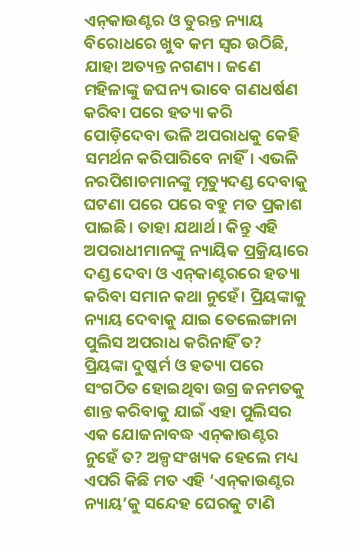ଏନ୍‌କାଉଣ୍ଟର ଓ ତୁରନ୍ତ ନ୍ୟାୟ ବିରୋଧରେ ଖୁବ କମ ସ୍ୱର ଉଠିଛି, ଯାହା ଅତ୍ୟନ୍ତ ନଗଣ୍ୟ। ଜଣେ ମହିଳାଙ୍କୁ ଜଘନ୍ୟ ଭାବେ ଗଣଧର୍ଷଣ କରିବା ପରେ ହତ୍ୟା କରି ପୋଡ଼ିଦେବା ଭଳି ଅପରାଧକୁ କେହି ସମର୍ଥନ କରିପାରିବେ ନାହିଁ। ଏଭଳି ନରପିଶାଚମାନଙ୍କୁ ମୃତ୍ୟୁଦଣ୍ଡ ଦେବାକୁ ଘଟଣା ପରେ ପରେ ବହୁ ମତ ପ୍ରକାଶ ପାଇଛି। ତାହା ଯଥାର୍ଥ। କିନ୍ତୁ ଏହି ଅପରାଧୀମାନଙ୍କୁ ନ୍ୟାୟିକ ପ୍ରକ୍ରିୟାରେ ଦଣ୍ଡ ଦେବା ଓ ଏନ୍‌କାଣ୍ଟରରେ ହତ୍ୟା କରିବା ସମାନ କଥା ନୁହେଁ। ପ୍ରିୟଙ୍କାକୁ ନ୍ୟାୟ ଦେବାକୁ ଯାଇ ତେଲେଙ୍ଗାନା ପୁଲିସ ଅପରାଧ କରିନାହିଁ ତ? ପ୍ରିୟଙ୍କା ଦୁଷ୍କର୍ମ ଓ ହତ୍ୟା ପରେ ସଂଗଠିତ ହୋଇଥିବା ଉଗ୍ର ଜନମତକୁ ଶାନ୍ତ କରିବାକୁ ଯାଇଁ ଏହା ପୁଲିସର ଏକ ଯୋଜନାବଦ୍ଧ ଏନ୍‌କାଉଣ୍ଟର ନୁହେଁ ତ? ଅଳ୍ପସଂଖ୍ୟକ ହେଲେ ମଧ୍ୟ ଏପରି କିଛି ମତ ଏହି ‘ଏନ୍‌କାଉଣ୍ଟର ନ୍ୟାୟ’କୁ ସନ୍ଦେହ ଘେରକୁ ଟାଣି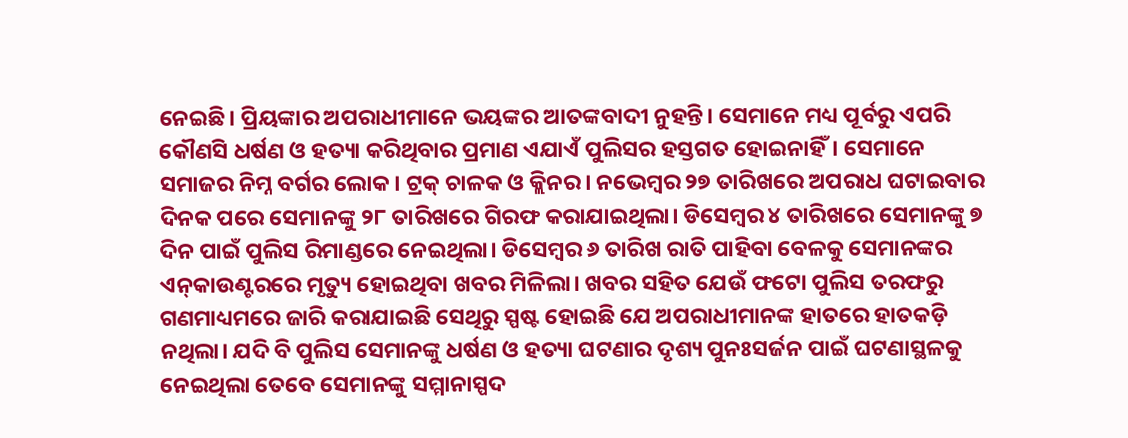ନେଇଛି। ପ୍ରିୟଙ୍କାର ଅପରାଧୀମାନେ ଭୟଙ୍କର ଆତଙ୍କବାଦୀ ନୁହନ୍ତି। ସେମାନେ ମଧ୍ୟ ପୂର୍ବରୁ ଏପରି କୌଣସି ଧର୍ଷଣ ଓ ହତ୍ୟା କରିଥିବାର ପ୍ରମାଣ ଏଯାଏଁ ପୁଲିସର ହସ୍ତଗତ ହୋଇନାହିଁ। ସେମାନେ ସମାଜର ନିମ୍ନ ବର୍ଗର ଲୋକ। ଟ୍ରକ୍‌ ଚାଳକ ଓ କ୍ଲିନର। ନଭେମ୍ବର ୨୭ ତାରିଖରେ ଅପରାଧ ଘଟାଇବାର ଦିନକ ପରେ ସେମାନଙ୍କୁ ୨୮ ତାରିଖରେ ଗିରଫ କରାଯାଇଥିଲା। ଡିସେମ୍ବର ୪ ତାରିଖରେ ସେମାନଙ୍କୁ ୭ ଦିନ ପାଇଁ ପୁଲିସ ରିମାଣ୍ଡରେ ନେଇଥିଲା। ଡିସେମ୍ବର ୬ ତାରିଖ ରାତି ପାହିବା ବେଳକୁ ସେମାନଙ୍କର ଏନ୍‌କାଉଣ୍ଟରରେ ମୃତ୍ୟୁ ହୋଇଥିବା ଖବର ମିଳିଲା। ଖବର ସହିତ ଯେଉଁ ଫଟୋ ପୁଲିସ ତରଫରୁ ଗଣମାଧ୍ୟମରେ ଜାରି କରାଯାଇଛି ସେଥିରୁ ସ୍ପଷ୍ଟ ହୋଇଛି ଯେ ଅପରାଧୀମାନଙ୍କ ହାତରେ ହାତକଡ଼ି ନଥିଲା। ଯଦି ବି ପୁଲିସ ସେମାନଙ୍କୁ ଧର୍ଷଣ ଓ ହତ୍ୟା ଘଟଣାର ଦୃଶ୍ୟ ପୁନଃସର୍ଜନ ପାଇଁ ଘଟଣାସ୍ଥଳକୁ ନେଇଥିଲା ତେବେ ସେମାନଙ୍କୁ ସମ୍ମାନାସ୍ପଦ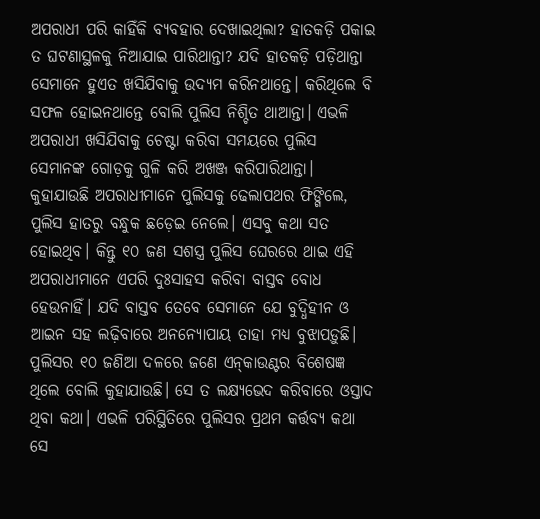ଅପରାଧୀ ପରି କାହିଁକି ବ୍ୟବହାର ଦେଖାଇଥିଲା? ହାତକଡ଼ି ପକାଇ ତ ଘଟଣାସ୍ଥଳକୁ ନିଆଯାଇ ପାରିଥାନ୍ତା? ଯଦି ହାତକଡ଼ି ପଡ଼ିଥାନ୍ତା ସେମାନେ ହୁଏତ ଖସିଯିବାକୁ ଉଦ୍ୟମ କରିନଥାନ୍ତେ। କରିଥିଲେ ବି ସଫଳ ହୋଇନଥାନ୍ତେ ବୋଲି ପୁଲିସ ନିଶ୍ଚିତ ଥାଆନ୍ତା। ଏଭଳି ଅପରାଧୀ ଖସିଯିବାକୁ ଚେଷ୍ଟା କରିବା ସମୟରେ ପୁଲିସ ସେମାନଙ୍କ ଗୋଡ଼କୁ ଗୁଳି କରି ଅଖଞ୍ଜ କରିପାରିଥାନ୍ତା। କୁହାଯାଉଛି ଅପରାଧୀମାନେ ପୁଲିସକୁ ଢେଲାପଥର ଫିଙ୍ଗିଲେ, ପୁଲିସ ହାତରୁ ବନ୍ଧୁକ ଛଡ଼େଇ ନେଲେ। ଏସବୁ କଥା ସତ ହୋଇଥିବ। କିନ୍ତୁ ୧୦ ଜଣ ସଶସ୍ତ୍ର ପୁଲିସ ଘେରରେ ଥାଇ ଏହି ଅପରାଧୀମାନେ ଏପରି ଦୁଃସାହସ କରିବା ବାସ୍ତବ ବୋଧ ହେଉନାହିଁ। ଯଦି ବାସ୍ତବ ତେବେ ସେମାନେ ଯେ ବୁଦ୍ଧିହୀନ ଓ ଆଇନ ସହ ଲଢ଼ିବାରେ ଅନନ୍ୟୋପାୟ ତାହା ମଧ୍ୟ ବୁଝାପଡ଼ୁଛି। ପୁଲିସର ୧୦ ଜଣିଆ ଦଳରେ ଜଣେ ଏନ୍‌କାଉଣ୍ଟର ବିଶେଷଜ୍ଞ ଥିଲେ ବୋଲି କୁହାଯାଉଛି। ସେ ତ ଲକ୍ଷ୍ୟଭେଦ କରିବାରେ ଓସ୍ତାଦ ଥିବା କଥା। ଏଭଳି ପରିସ୍ଥିତିରେ ପୁଲିସର ପ୍ରଥମ କର୍ତ୍ତବ୍ୟ କଥା ସେ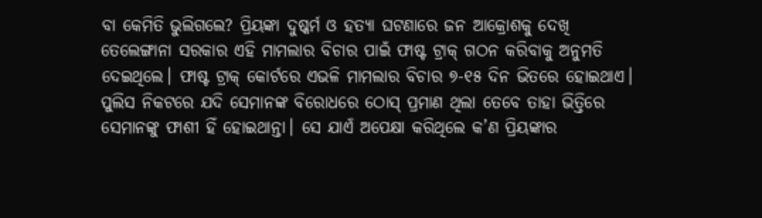ବା କେମିତି ଭୁଲିଗଲେ? ପ୍ରିୟଙ୍କା ଦୁଷ୍କର୍ମ ଓ ହତ୍ୟା ଘଟଣାରେ ଜନ ଆକ୍ରୋଶକୁ ଦେଖି ତେଲେଙ୍ଗାନା ସରକାର ଏହି ମାମଲାର ବିଚାର ପାଇଁ ଫାଷ୍ଟ ଟ୍ରାକ୍‌ ଗଠନ କରିବାକୁ ଅନୁମତି ଦେଇଥିଲେ। ଫାଷ୍ଟ ଟ୍ରାକ୍‌ କୋର୍ଟରେ ଏଭଳି ମାମଲାର ବିଚାର ୭-୧୫ ଦିନ ଭିତରେ ହୋଇଥାଏ। ପୁଲିସ ନିକଟରେ ଯଦି ସେମାନଙ୍କ ବିରୋଧରେ ଠୋସ୍‌ ପ୍ରମାଣ ଥିଲା ତେବେ ତାହା ଭିତ୍ତିରେ ସେମାନଙ୍କୁ ଫାଶୀ ହିଁ ହୋଇଥାନ୍ତା। ସେ ଯାଏଁ ଅପେକ୍ଷା କରିଥିଲେ କ’ଣ ପ୍ରିୟଙ୍କାର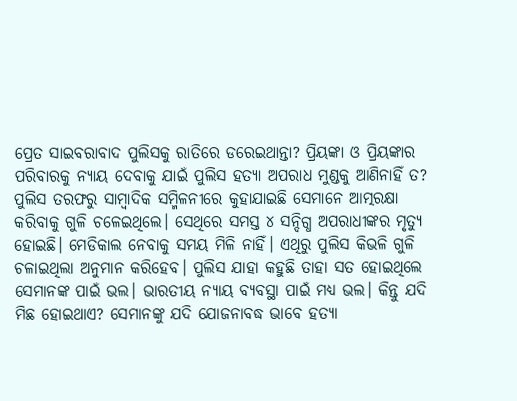ପ୍ରେତ ସାଇବରାବାଦ ପୁଲିସକୁ ରାତିରେ ଡରେଇଥାନ୍ତା? ପ୍ରିୟଙ୍କା ଓ ପ୍ରିୟଙ୍କାର ପରିବାରକୁ ନ୍ୟାୟ ଦେବାକୁ ଯାଇଁ ପୁଲିସ ହତ୍ୟା ଅପରାଧ ମୁଣ୍ଡକୁ ଆଣିନାହିଁ ତ? ପୁଲିସ ତରଫରୁ ସାମ୍ବାଦିକ ସମ୍ମିଳନୀରେ କୁହାଯାଇଛି ସେମାନେ ଆତ୍ମରକ୍ଷା କରିବାକୁ ଗୁଳି ଚଳେଇଥିଲେ। ସେଥିରେ ସମସ୍ତ ୪ ସନ୍ଦିଗ୍ଧ ଅପରାଧୀଙ୍କର ମୃତ୍ୟୁ ହୋଇଛି। ମେଡିକାଲ ନେବାକୁ ସମୟ ମିଳି ନାହିଁ। ଏଥିରୁ ପୁଲିସ କିଭଳି ଗୁଳି ଚଳାଇଥିଲା ଅନୁମାନ କରିହେବ। ପୁଲିସ ଯାହା କହୁଛି ତାହା ସତ ହୋଇଥିଲେ ସେମାନଙ୍କ ପାଇଁ ଭଲ। ଭାରତୀୟ ନ୍ୟାୟ ବ୍ୟବସ୍ଥା ପାଇଁ ମଧ୍ୟ ଭଲ। କିନ୍ତୁ ଯଦି ମିଛ ହୋଇଥାଏ? ସେମାନଙ୍କୁ ଯଦି ଯୋଜନାବଦ୍ଧ ଭାବେ ହତ୍ୟା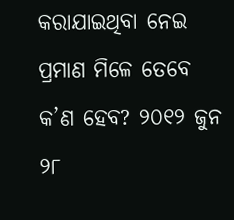କରାଯାଇଥିବା ନେଇ ପ୍ରମାଣ ମିଳେ ତେବେ କ’ଣ ହେବ? ୨୦୧୨ ଜୁନ ୨୮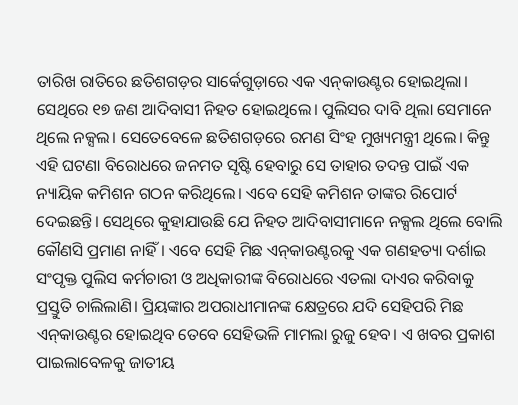ତାରିଖ ରାତିରେ ଛତିଶଗଡ଼ର ସାର୍କେଗୁଡ଼ାରେ ଏକ ଏନ୍‌କାଉଣ୍ଟର ହୋଇଥିଲା। ସେଥିରେ ୧୭ ଜଣ ଆଦିବାସୀ ନିହତ ହୋଇଥିଲେ। ପୁଲିସର ଦାବି ଥିଲା ସେମାନେ ଥିଲେ ନକ୍ସଲ। ସେତେବେଳେ ଛତିଶଗଡ଼ରେ ରମଣ ସିଂହ ମୁଖ୍ୟମନ୍ତ୍ରୀ ଥିଲେ। କିନ୍ତୁ ଏହି ଘଟଣା ବିରୋଧରେ ଜନମତ ସୃଷ୍ଟି ହେବାରୁ ସେ ତାହାର ତଦନ୍ତ ପାଇଁ ଏକ ନ୍ୟାୟିକ କମିଶନ ଗଠନ କରିଥିଲେ। ଏବେ ସେହି କମିଶନ ତାଙ୍କର ରିପୋର୍ଟ ଦେଇଛନ୍ତି। ସେଥିରେ କୁହାଯାଉଛି ଯେ ନିହତ ଆଦିବାସୀମାନେ ନକ୍ସଲ ଥିଲେ ବୋଲି କୌଣସି ପ୍ରମାଣ ନାହିଁ। ଏବେ ସେହି ମିଛ ଏନ୍‌କାଉଣ୍ଟରକୁ ଏକ ଗଣହତ୍ୟା ଦର୍ଶାଇ ସଂପୃକ୍ତ ପୁଲିସ କର୍ମଚାରୀ ଓ ଅଧିକାରୀଙ୍କ ବିରୋଧରେ ଏତଲା ଦାଏର କରିବାକୁ ପ୍ରସ୍ତୁତି ଚାଲିଲାଣି। ପ୍ରିୟଙ୍କାର ଅପରାଧୀମାନଙ୍କ କ୍ଷେତ୍ରରେ ଯଦି ସେହିପରି ମିଛ ଏନ୍‌କାଉଣ୍ଟର ହୋଇଥିବ ତେବେ ସେହିଭଳି ମାମଲା ରୁଜୁ ହେବ। ଏ ଖବର ପ୍ରକାଶ ପାଇଲାବେଳକୁ ଜାତୀୟ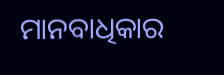ମାନବାଧିକାର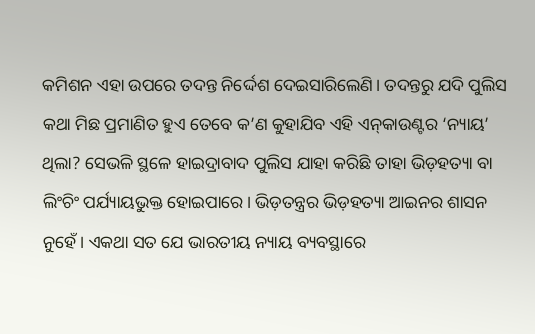କମିଶନ ଏହା ଉପରେ ତଦନ୍ତ ନିର୍ଦ୍ଦେଶ ଦେଇସାରିଲେଣି। ତଦନ୍ତରୁ ଯଦି ପୁଲିସ କଥା ମିଛ ପ୍ରମାଣିତ ହୁଏ ତେବେ କ’ଣ କୁହାଯିବ ଏହି ଏନ୍‌କାଉଣ୍ଟର ‘ନ୍ୟାୟ’ ଥିଲା? ସେଭଳି ସ୍ଥଳେ ହାଇଦ୍ରାବାଦ ପୁଲିସ ଯାହା କରିଛି ତାହା ଭିଡ଼ହତ୍ୟା ବା ଲିଂଚିଂ ପର୍ଯ୍ୟାୟଭୁକ୍ତ ହୋଇପାରେ। ଭିଡ଼ତନ୍ତ୍ରର ଭିଡ଼ହତ୍ୟା ଆଇନର ଶାସନ ନୁହେଁ। ଏକଥା ସତ ଯେ ଭାରତୀୟ ନ୍ୟାୟ ବ୍ୟବସ୍ଥାରେ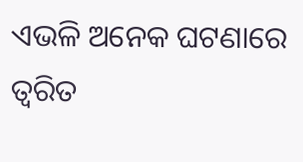ଏଭଳି ଅନେକ ଘଟଣାରେ ତ୍ୱରିତ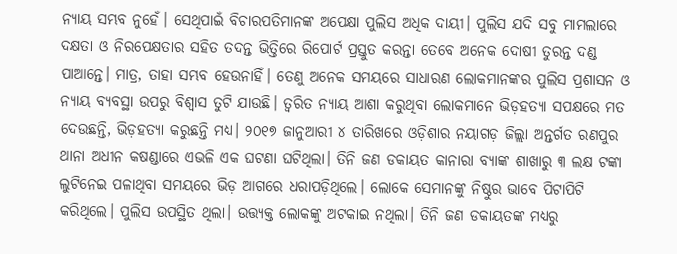ନ୍ୟାୟ ସମ୍ଭବ ନୁହେଁ। ସେଥିପାଇଁ ବିଚାରପତିମାନଙ୍କ ଅପେକ୍ଷା ପୁଲିସ ଅଧିକ ଦାୟୀ। ପୁଲିସ ଯଦି ସବୁ ମାମଲାରେ ଦକ୍ଷତା ଓ ନିରପେକ୍ଷତାର ସହିତ ତଦନ୍ତ ଭିତ୍ତିରେ ରିପୋର୍ଟ ପ୍ରସ୍ତୁତ କରନ୍ତା ତେବେ ଅନେକ ଦୋଷୀ ତୁରନ୍ତ ଦଣ୍ଡ ପାଆନ୍ତେ। ମାତ୍ର, ତାହା ସମ୍ଭବ ହେଉନାହିଁ। ତେଣୁ ଅନେକ ସମୟରେ ସାଧାରଣ ଲୋକମାନଙ୍କର ପୁଲିସ ପ୍ରଶାସନ ଓ ନ୍ୟାୟ ବ୍ୟବସ୍ଥା ଉପରୁ ବିଶ୍ୱାସ ତୁଟି ଯାଉଛି। ତ୍ୱରିତ ନ୍ୟାୟ ଆଶା କରୁଥିବା ଲୋକମାନେ ଭିଡ଼ହତ୍ୟା ସପକ୍ଷରେ ମତ ଦେଉଛନ୍ତି, ଭିଡ଼ହତ୍ୟା କରୁଛନ୍ତି ମଧ୍ୟ। ୨୦୧୭ ଜାନୁଆରୀ ୪ ତାରିଖରେ ଓଡ଼ିଶାର ନୟାଗଡ଼ ଜିଲ୍ଲା ଅନ୍ତର୍ଗତ ରଣପୁର ଥାନା ଅଧୀନ କଷଣ୍ଡାରେ ଏଭଳି ଏକ ଘଟଣା ଘଟିଥିଲା। ତିନି ଜଣ ଡକାୟତ କାନାରା ବ୍ୟାଙ୍କ ଶାଖାରୁ ୩ ଲକ୍ଷ ଟଙ୍କା ଲୁଟିନେଇ ପଳାଥିବା ସମୟରେ ଭିଡ଼ ଆଗରେ ଧରାପଡ଼ିଥିଲେ। ଲୋକେ ସେମାନଙ୍କୁ ନିଷ୍ଠୁର ଭାବେ ପିଟାପିଟି କରିଥିଲେ। ପୁଲିସ ଉପସ୍ଥିତ ଥିଲା। ଉତ୍ତ୍ୟକ୍ତ ଲୋକଙ୍କୁ ଅଟକାଇ ନଥିଲା। ତିନି ଜଣ ଡକାୟତଙ୍କ ମଧ୍ୟରୁ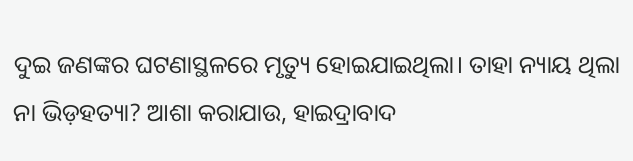ଦୁଇ ଜଣଙ୍କର ଘଟଣାସ୍ଥଳରେ ମୃତ୍ୟୁ ହୋଇଯାଇଥିଲା। ତାହା ନ୍ୟାୟ ଥିଲା ନା ଭିଡ଼ହତ୍ୟା? ଆଶା କରାଯାଉ, ହାଇଦ୍ରାବାଦ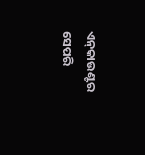ଏନ୍‌କାଉଣ୍ଟର ସେପରି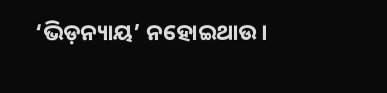‘ଭିଡ଼ନ୍ୟାୟ’ ନହୋଇଥାଉ।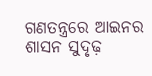ଗଣତନ୍ତ୍ରରେ ଆଇନର ଶାସନ ସୁଦୃଢ଼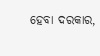ହେବା ଦରକାର,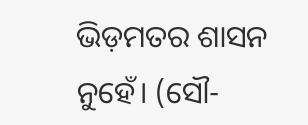ଭିଡ଼ମତର ଶାସନ ନୁହେଁ। (ସୌ-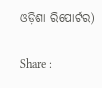ଓଡ଼ିଶା ରିପୋର୍ଟର)

Share :